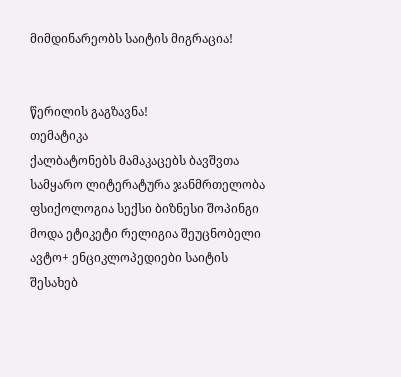მიმდინარეობს საიტის მიგრაცია!


წერილის გაგზავნა!
თემატიკა
ქალბატონებს მამაკაცებს ბავშვთა სამყარო ლიტერატურა ჯანმრთელობა ფსიქოლოგია სექსი ბიზნესი შოპინგი მოდა ეტიკეტი რელიგია შეუცნობელი ავტო+ ენციკლოპედიები საიტის შესახებ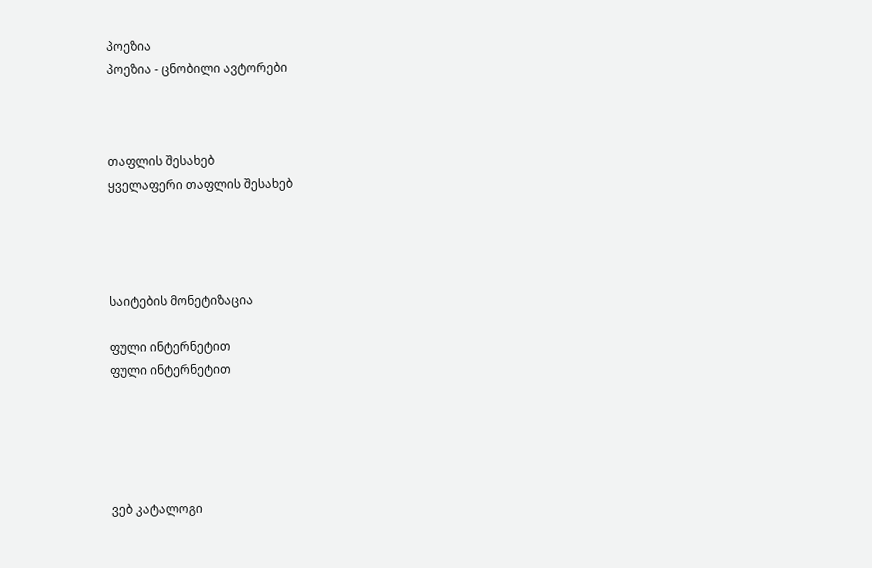პოეზია
პოეზია - ცნობილი ავტორები



თაფლის შესახებ
ყველაფერი თაფლის შესახებ




საიტების მონეტიზაცია

ფული ინტერნეტით
ფული ინტერნეტით





ვებ კატალოგი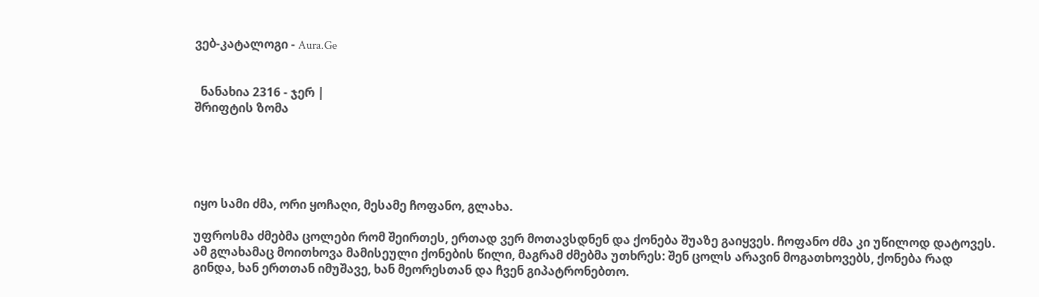ვებ-კატალოგი - Aura.Ge


  ნანახია 2316 - ჯერ |
შრიფტის ზომა





იყო სამი ძმა, ორი ყოჩაღი, მესამე ჩოფანო, გლახა.

უფროსმა ძმებმა ცოლები რომ შეირთეს, ერთად ვერ მოთავსდნენ და ქონება შუაზე გაიყვეს. ჩოფანო ძმა კი უწილოდ დატოვეს. ამ გლახამაც მოითხოვა მამისეული ქონების წილი, მაგრამ ძმებმა უთხრეს: შენ ცოლს არავინ მოგათხოვებს, ქონება რად გინდა, ხან ერთთან იმუშავე, ხან მეორესთან და ჩვენ გიპატრონებთო.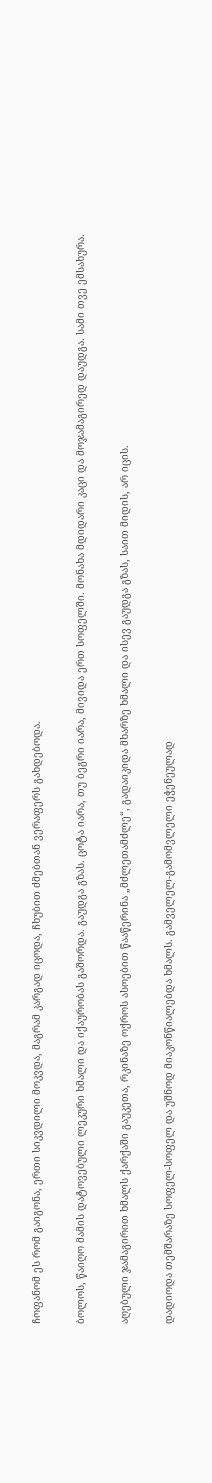ჩოფანომ ეს რომ გაიგონა, ერთი სიკვდილი მოკვდა, მაგრამ კარგად იცოდა, ჩხუბით ძმებთან ვერაფერს გახდებოდა.

ბოლოს, წაიღო მამის დატოვებული ლეკური ხმალი და იქაურობას გაშორდა. გაუდგა გზას. ცოტა იარა, თუ ბეგრი იარა, მივიდა ერთ სოფელში. მონახა მდიდარი კაცი და მოჯამაგირედ დაუდგა. სამი თვე ემსახურა.

აღებული ჯამაგირით ხმალს ქარქაში გაუკეთა, რკინაზე ოქროს ასოებით წააწერინა „მძლეთამძლე“, გადაიკიდა მხარზე ხმალი და ისევ გაუდგა გზას, საით მიდის, არ იცის.

დადიოდა თემშარაზე სოფელ-სოფელ და უშნოდ მიაკონწიალებდა ხმალს. გამველელ-გამომვლელი ეჭენეულად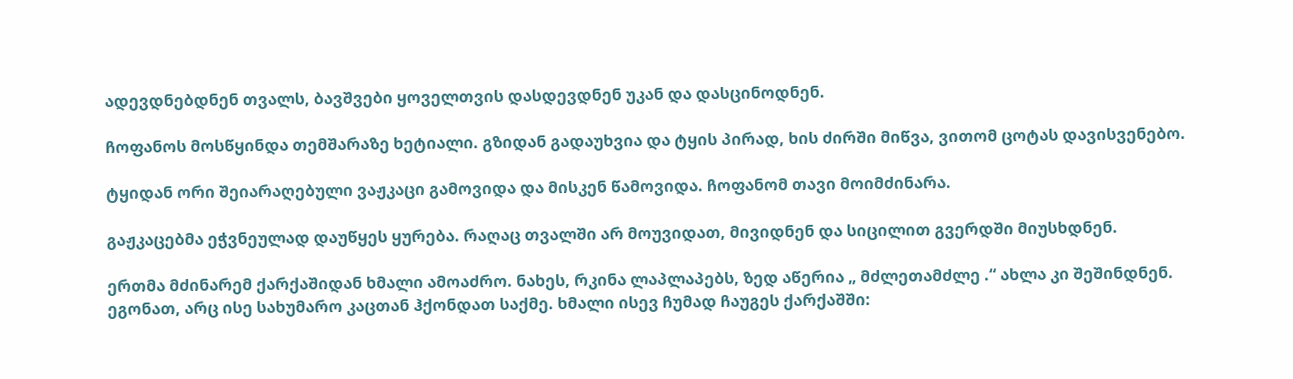ადევდნებდნენ თვალს, ბავშვები ყოველთვის დასდევდნენ უკან და დასცინოდნენ.

ჩოფანოს მოსწყინდა თემშარაზე ხეტიალი. გზიდან გადაუხვია და ტყის პირად, ხის ძირში მიწვა, ვითომ ცოტას დავისვენებო.

ტყიდან ორი შეიარაღებული ვაჟკაცი გამოვიდა და მისკენ წამოვიდა. ჩოფანომ თავი მოიმძინარა.

გაჟკაცებმა ეჭვნეულად დაუწყეს ყურება. რაღაც თვალში არ მოუვიდათ, მივიდნენ და სიცილით გვერდში მიუსხდნენ.

ერთმა მძინარემ ქარქაშიდან ხმალი ამოაძრო. ნახეს, რკინა ლაპლაპებს, ზედ აწერია „ მძლეთამძლე .“ ახლა კი შეშინდნენ. ეგონათ, არც ისე სახუმარო კაცთან ჰქონდათ საქმე. ხმალი ისევ ჩუმად ჩაუგეს ქარქაშში: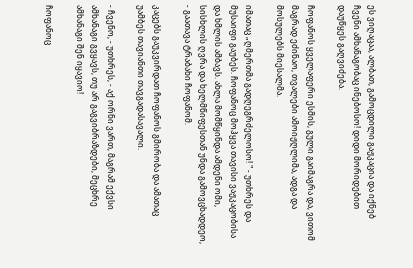ეს ვიღაცაა, ალბათ, გამოცდილი გაჟკაცია და იქნებ ჩვენი ამხანაგობაც ინებოსო! დიდი მორიდებით დაუწყეს გაღვიძება.

ჩოფანოს ყველაფერი ესმის, გული გაიმაგრა და, ვითომ მაგრად ეძინაო, თვალები ამოიჟღლიმა, ადგა და მოსულებს მიესალმა.

იმათაც „ღმერთმა გადღეგრძელოსო! " - უთხრეს და მუსაიფი გაუბეს. ჩოფანოც მოჰყვა თავისი ვაჟკაცობისა და ხმლის ამბავს. ახლა მომწყინდა ამდენი ომი, სისხლის ღვრა და ხელმწიფესთან უნდა გამოვცხადდეო, - გაათავა ტრაბახი ჩოფანომ.

კაცებს გაუკვირდათ ჩოფანოს გმირობა და ამათაც უამბეს თავიანთი თავგადასავალი.

- ჩვენო, - უთხრეს, - აქ ორნი ვართ, მაგრამ ექვსი ამხანაგი გვყავს, თუ არ გაგვიბრაზდები, მეცხრე ამხანაგი შენ იყავიო!

ჩოფანოც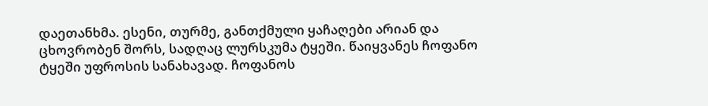დაეთანხმა. ესენი, თურმე, განთქმული ყაჩაღები არიან და ცხოვრობენ შორს, სადღაც ლურსკუმა ტყეში. წაიყვანეს ჩოფანო ტყეში უფროსის სანახავად. ჩოფანოს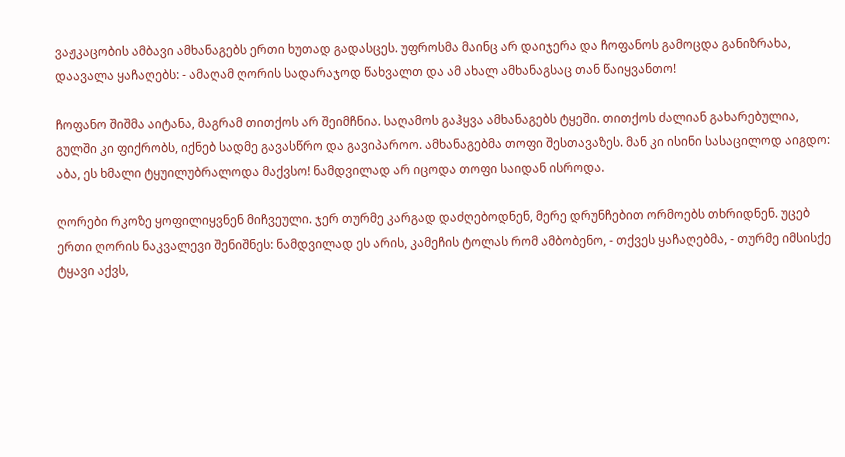ვაჟკაცობის ამბავი ამხანაგებს ერთი ხუთად გადასცეს. უფროსმა მაინც არ დაიჯერა და ჩოფანოს გამოცდა განიზრახა, დაავალა ყაჩაღებს: - ამაღამ ღორის სადარაჯოდ წახვალთ და ამ ახალ ამხანაგსაც თან წაიყვანთო!

ჩოფანო შიშმა აიტანა, მაგრამ თითქოს არ შეიმჩნია. საღამოს გაჰყვა ამხანაგებს ტყეში. თითქოს ძალიან გახარებულია, გულში კი ფიქრობს, იქნებ სადმე გავასწრო და გავიპაროო. ამხანაგებმა თოფი შესთავაზეს. მან კი ისინი სასაცილოდ აიგდო: აბა, ეს ხმალი ტყუილუბრალოდა მაქვსო! ნამდვილად არ იცოდა თოფი საიდან ისროდა.

ღორები რკოზე ყოფილიყვნენ მიჩვეული. ჯერ თურმე კარგად დაძღებოდნენ, მერე დრუნჩებით ორმოებს თხრიდნენ. უცებ ერთი ღორის ნაკვალევი შენიშნეს: ნამდვილად ეს არის, კამეჩის ტოლას რომ ამბობენო, - თქვეს ყაჩაღებმა, - თურმე იმსისქე ტყავი აქვს,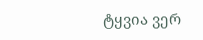ტყვია ვერ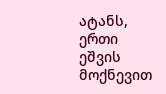ატანს, ერთი ეშვის მოქნევით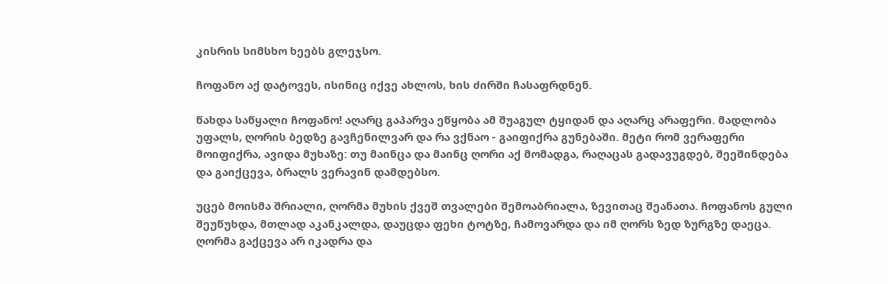კისრის სიმსხო ხეებს გლეჯსო.

ჩოფანო აქ დატოვეს, ისინიც იქვე ახლოს, ხის ძირში ჩასაფრდნენ.

წახდა საწყალი ჩოფანო! აღარც გაპარვა ეწყობა ამ შუაგულ ტყიდან და აღარც არაფერი. მადლობა უფალს, ღორის ბედზე გავჩენილვარ და რა ვქნაო - გაიფიქრა გუნებაში. მეტი რომ ვერაფერი მოიფიქრა, ავიდა მუხაზე: თუ მაინცა და მაინც ღორი აქ მომადგა, რაღაცას გადავუგდებ, შეეშინდება და გაიქცევა, ბრალს ვერავინ დამდებსო.

უცებ მოისმა შრიალი, ღორმა მუხის ქვეშ თვალები შემოაბრიალა, ზევითაც შეანათა. ჩოფანოს გული შეუწუხდა, მთლად აკანკალდა, დაუცდა ფეხი ტოტზე, ჩამოვარდა და იმ ღორს ზედ ზურგზე დაეცა. ღორმა გაქცევა არ იკადრა და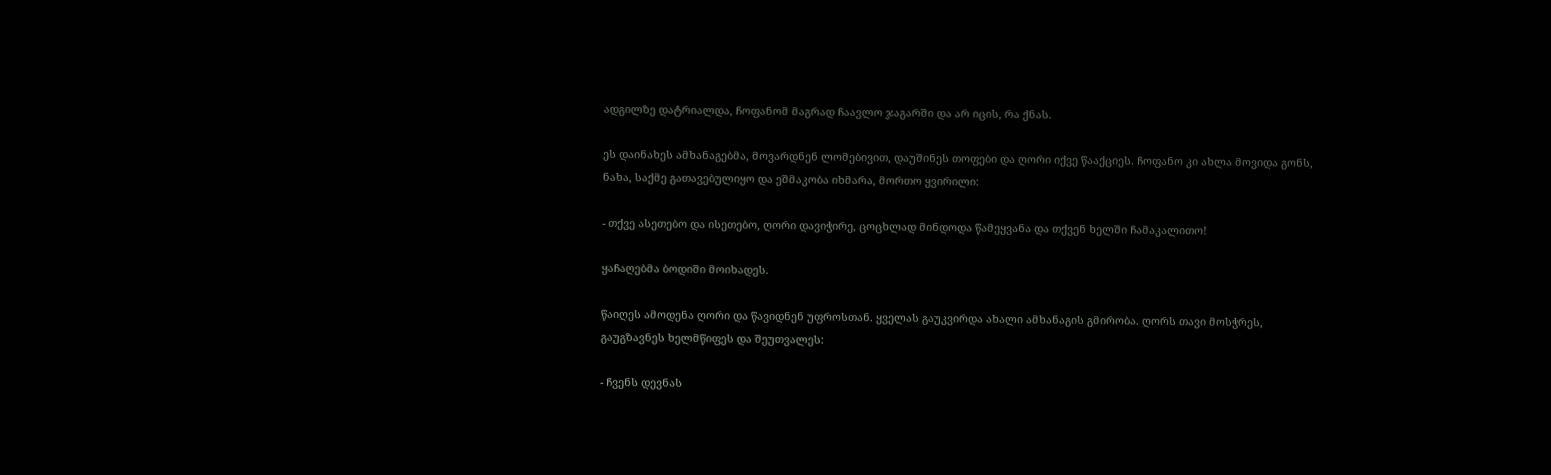ადგილზე დატრიალდა, ჩოფანომ მაგრად ჩაავლო ჯაგარში და არ იცის, რა ქნას.

ეს დაინახეს ამხანაგებმა, მოვარდნენ ლომებივით, დაუშინეს თოფები და ღორი იქვე წააქციეს. ჩოფანო კი ახლა მოვიდა გონს, ნახა, საქმე გათავებულიყო და ეშმაკობა იხმარა, მორთო ყვირილი:

- თქვე ასეთებო და ისეთებო, ღორი დავიჭირე, ცოცხლად მინდოდა წამეყვანა და თქვენ ხელში ჩამაკალითო!

ყაჩაღებმა ბოდიში მოიხადეს.

წაიღეს ამოდენა ღორი და წავიდნენ უფროსთან. ყველას გაუკვირდა ახალი ამხანაგის გმირობა. ღორს თავი მოსჭრეს, გაუგზავნეს ხელმწიფეს და შეუთვალეს:

- ჩვენს დევნას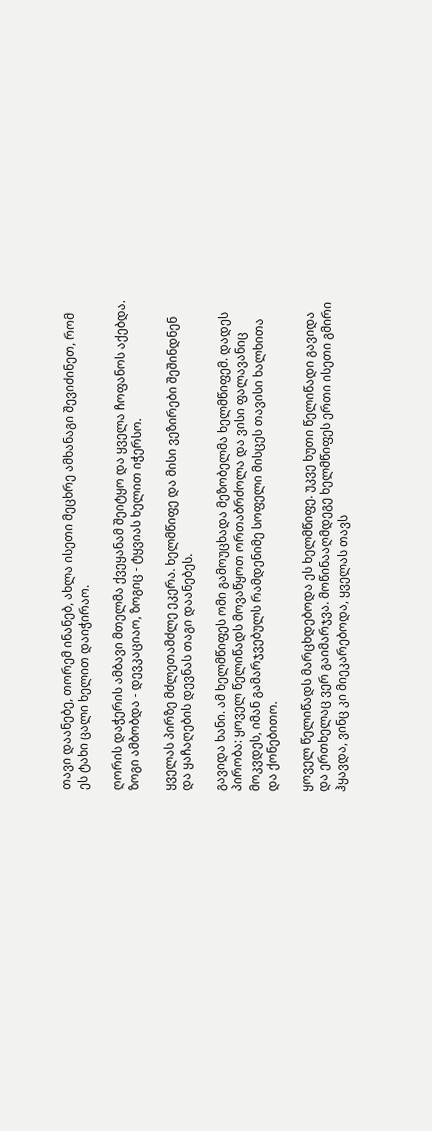თავი დაანებე, თორემ ინანებ, ახლა ისეთი მეცხრე ამხანაგი შევიძინეთ, რომ ეს ტახი ცალი ხელით დაიჭირაო.

ღორის დაჭერის ამბავი მთელმა ქვეყანამ შეიტყო და ყველა ჩოფანოს აქებდა. ზოგი ამბობდა - დევკაციაო, ზოგიც - ტყვიას ხელით იჭერსო.

ყველას პირზე მძლეთამძლე ეკერა. ხელმწიფე და მისი ვეზირები შეშინდნენ და ყაჩაღების დევნას თაგი დაანებეს.

გავიდა ხანი. ამ ხელმწიფეს ომი გამოუცხადა მეზობელმა ხელმწიფემ. დადეს პირობა: ყოველ წელიწადს მოვაწყოთ ორთაბრძოლა და ვისი ფალავანიც მოკვდეს, იმან გამარჯვებულს რამდენიმე სოფელი მისცეს თავისი ხალხითა და ქონებითო.

ყოველ წელიწადს მარცხდებოდა ეს ხელმწიფე. უკვე ხუთი წელიწადი გავიდა და ერთხელაც ვერ გაიმარჯვა. მოწინააღმდეგე ხელმწიფეს ერთი ისეთი გმირი ჰყავდა, ვინც კი მიეკარებოდა, ყველას თავს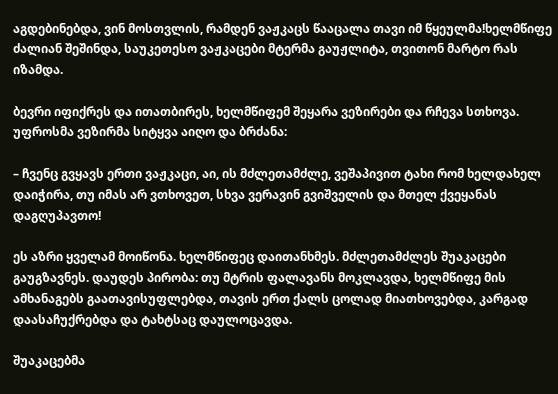აგდებინებდა, ვინ მოსთვლის, რამდენ ვაჟკაცს წააცალა თავი იმ წყეულმა!ხელმწიფე ძალიან შეშინდა, საუკეთესო ვაჟკაცები მტერმა გაუჟლიტა, თვითონ მარტო რას იზამდა.

ბევრი იფიქრეს და ითათბირეს, ხელმწიფემ შეყარა ვეზირები და რჩევა სთხოვა. უფროსმა ვეზირმა სიტყვა აიღო და ბრძანა:

– ჩვენც გვყავს ერთი ვაჟკაცი, აი, ის მძლეთამძლე, ვეშაპივით ტახი რომ ხელდახელ დაიჭირა, თუ იმას არ ვთხოვეთ, სხვა ვერავინ გვიშველის და მთელ ქვეყანას დაგღუპავთო!

ეს აზრი ყველამ მოიწონა. ხელმწიფეც დაითანხმეს. მძლეთამძლეს შუაკაცები გაუგზავნეს. დაუდეს პირობა: თუ მტრის ფალავანს მოკლავდა, ხელმწიფე მის ამხანაგებს გაათავისუფლებდა, თავის ერთ ქალს ცოლად მიათხოვებდა, კარგად დაასაჩუქრებდა და ტახტსაც დაულოცავდა.

შუაკაცებმა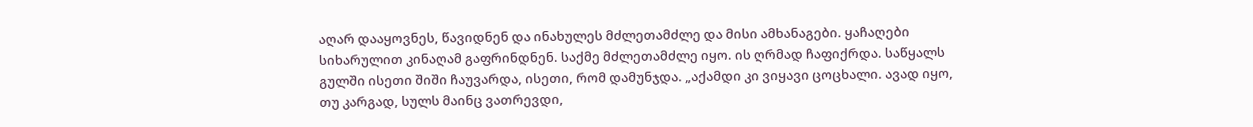აღარ დააყოვნეს, წავიდნენ და ინახულეს მძლეთამძლე და მისი ამხანაგები. ყაჩაღები სიხარულით კინაღამ გაფრინდნენ. საქმე მძლეთამძლე იყო. ის ღრმად ჩაფიქრდა. საწყალს გულში ისეთი შიში ჩაუვარდა, ისეთი, რომ დამუნჯდა. „აქამდი კი ვიყავი ცოცხალი. ავად იყო, თუ კარგად, სულს მაინც ვათრევდი,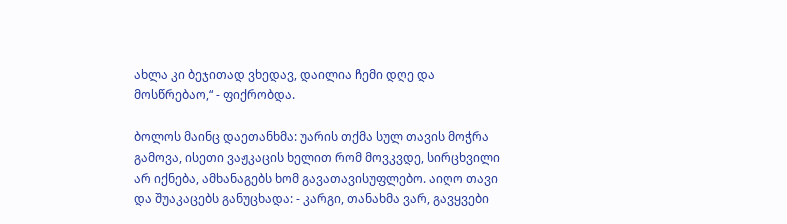ახლა კი ბეჯითად ვხედავ, დაილია ჩემი დღე და მოსწრებაო,“ - ფიქრობდა.

ბოლოს მაინც დაეთანხმა: უარის თქმა სულ თავის მოჭრა გამოვა, ისეთი ვაჟკაცის ხელით რომ მოვკვდე, სირცხვილი არ იქნება, ამხანაგებს ხომ გავათავისუფლებო. აიღო თავი და შუაკაცებს განუცხადა: - კარგი, თანახმა ვარ, გავყვები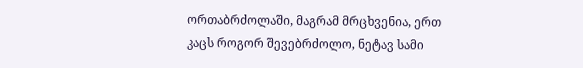ორთაბრძოლაში, მაგრამ მრცხვენია, ერთ კაცს როგორ შევებრძოლო, ნეტავ სამი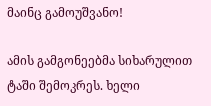მაინც გამოუშვანო!

ამის გამგონეებმა სიხარულით ტაში შემოკრეს. ხელი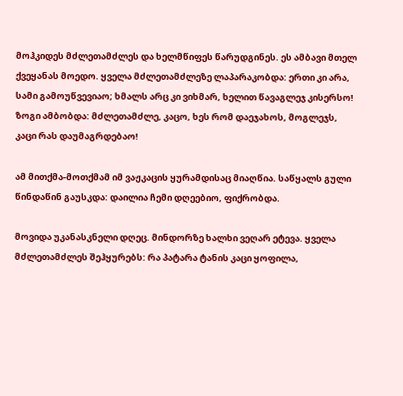მოჰკიდეს მძლეთამძლეს და ხელმწიფეს წარუდგინეს. ეს ამბავი მთელ ქვეყანას მოედო. ყველა მძლეთამძლეზე ლაპარაკობდა: ერთი კი არა, სამი გამოუწვევიაო; ხმალს არც კი ვიხმარ, ხელით წავაგლეჯ კისერსო! ზოგი ამბობდა: მძლეთამძლე, კაცო, ხეს რომ დაეჯახოს, მოგლეჯს, კაცი რას დაუმაგრდებაო!

ამ მითქმა-მოთქმამ იმ ვაჟკაცის ყურამდისაც მიაღწია. საწყალს გული წინდაწინ გაუსკდა: დაილია ჩემი დღეებიო, ფიქრობდა.

მოვიდა უკანასკნელი დღეც. მინდორზე ხალხი ვეღარ ეტევა. ყველა მძლეთამძლეს შეჰყურებს: რა პატარა ტანის კაცი ყოფილა,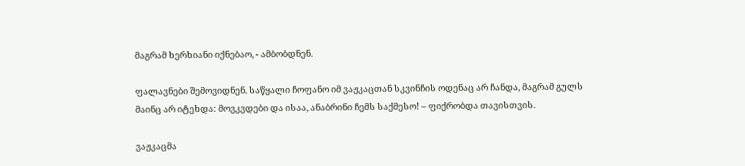მაგრამ ხერხიანი იქნებაო, - ამბობდნენ.

ფალავნები შემოვიდნენ. საწყალი ჩოფანო იმ ვაჟკაცთან სკვინჩის ოდენაც არ ჩანდა, მაგრამ გულს მაინც არ იტეხდა: მოვკვდები და ისაა, ანაბრინი ჩემს საქმესო! – ფიქრობდა თავისთვის.

ვაჟკაცმა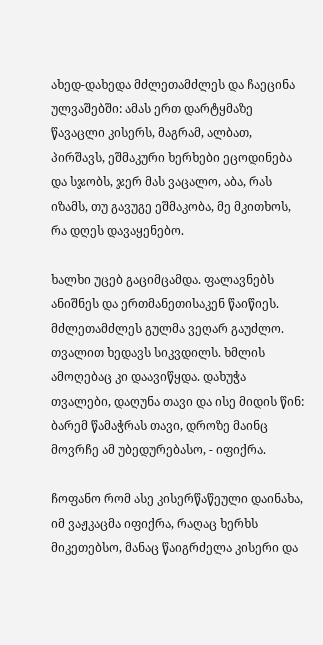ახედ-დახედა მძლეთამძლეს და ჩაეცინა ულვაშებში: ამას ერთ დარტყმაზე წავაცლი კისერს, მაგრამ, ალბათ, პირშავს, ეშმაკური ხერხები ეცოდინება და სჯობს, ჯერ მას ვაცალო, აბა, რას იზამს, თუ გავუგე ეშმაკობა, მე მკითხოს, რა დღეს დავაყენებო.

ხალხი უცებ გაციმცამდა. ფალავნებს ანიშნეს და ერთმანეთისაკენ წაიწიეს. მძლეთამძლეს გულმა ვეღარ გაუძლო. თვალით ხედავს სიკვდილს. ხმლის ამოღებაც კი დაავიწყდა. დახუჭა თვალები, დაღუნა თავი და ისე მიდის წინ: ბარემ წამაჭრას თავი, დროზე მაინც მოვრჩე ამ უბედურებასო, - იფიქრა.

ჩოფანო რომ ასე კისერწაწეული დაინახა, იმ ვაჟკაცმა იფიქრა, რაღაც ხერხს მიკეთებსო, მანაც წაიგრძელა კისერი და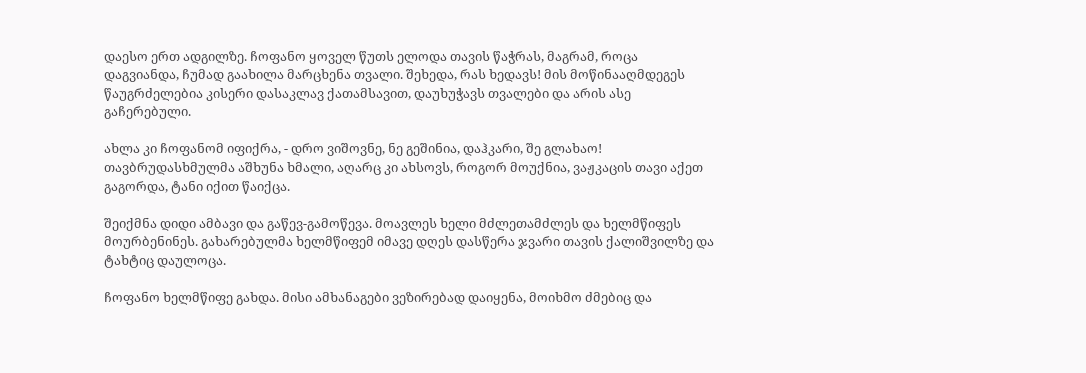დაესო ერთ ადგილზე. ჩოფანო ყოველ წუთს ელოდა თავის წაჭრას, მაგრამ, როცა დაგვიანდა, ჩუმად გაახილა მარცხენა თვალი. შეხედა, რას ხედავს! მის მოწინააღმდეგეს წაუგრძელებია კისერი დასაკლავ ქათამსავით, დაუხუჭავს თვალები და არის ასე გაჩერებული.

ახლა კი ჩოფანომ იფიქრა, - დრო ვიშოვნე, ნე გეშინია, დაჰკარი, შე გლახაო! თავბრუდასხმულმა აშხუნა ხმალი, აღარც კი ახსოვს, როგორ მოუქნია, ვაჟკაცის თავი აქეთ გაგორდა, ტანი იქით წაიქცა.

შეიქმნა დიდი ამბავი და გაწევ-გამოწევა. მოავლეს ხელი მძლეთამძლეს და ხელმწიფეს მოურბენინეს. გახარებულმა ხელმწიფემ იმავე დღეს დასწერა ჯვარი თავის ქალიშვილზე და ტახტიც დაულოცა.

ჩოფანო ხელმწიფე გახდა. მისი ამხანაგები ვეზირებად დაიყენა, მოიხმო ძმებიც და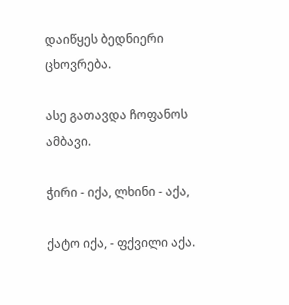დაიწყეს ბედნიერი ცხოვრება.

ასე გათავდა ჩოფანოს ამბავი.

ჭირი - იქა, ლხინი - აქა,

ქატო იქა, - ფქვილი აქა.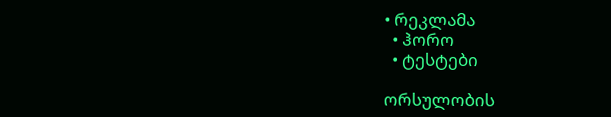• რეკლამა
  • ჰორო
  • ტესტები

ორსულობის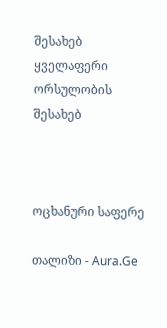შესახებ
ყველაფერი ორსულობის შესახებ



ოცხანური საფერე

თალიზი - Aura.Ge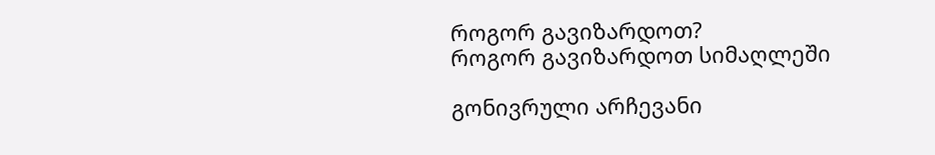როგორ გავიზარდოთ?
როგორ გავიზარდოთ სიმაღლეში

გონივრული არჩევანი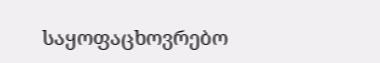საყოფაცხოვრებო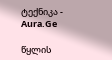ტექნიკა - Aura.Ge

წყლის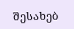შესახებ